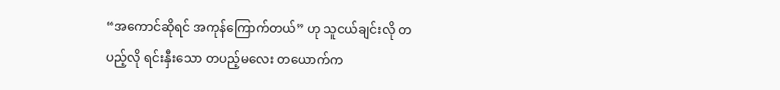“အကောင်ဆိုရင် အကုန်ကြောက်တယ်” ဟု သူငယ်ချင်းလို တပည့်လို ရင်းနှီးသော တပည့်မလေး တယောက်က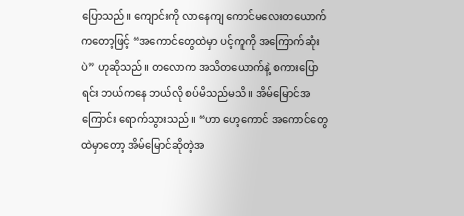ပြောသည်။ ကျောင်းကို လာနေကျ ကောင်မလေးတယောက်ကတော့ဖြင့် “အကောင်တွေထဲမှာ ပင့်ကူကို အကြောက်ဆုံးပဲ” ဟုဆိုသည်။ တလောက အသိတယောက်နဲ့ စကားပြောရင်း ဘယ်ကနေ ဘယ်လို စပ်မိသည်မသိ။ အိမ်မြောင်အကြောင်း ရောက်သွားသည်။ “ဟာ ဟေ့ကောင် အကောင်တွေထဲမှာတော့ အိမ်မြောင်ဆိုတဲ့အ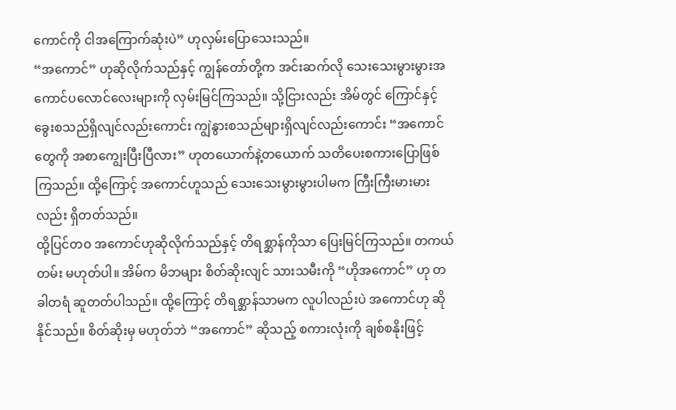ကောင်ကို ငါအကြောက်ဆုံးပဲ” ဟုလှမ်းပြောသေးသည်။
“အကောင်” ဟုဆိုလိုက်သည်နှင့် ကျွန်တော်တို့က အင်းဆက်လို သေးသေးမွားမွားအကောင်ပလောင်လေးများကို လှမ်းမြင်ကြသည်။ သို့ငြားလည်း အိမ်တွင် ကြောင်နှင့်ခွေးစသည်ရှိလျင်လည်းကောင်း ကျွဲနွားစသည်များရှိလျင်လည်းကောင်း “အကောင်တွေကို အစာကျွေးပြီးပြီလား” ဟုတယောက်နဲ့တယောက် သတိပေးစကားပြောဖြစ်ကြသည်။ ထို့ကြောင့် အကောင်ဟူသည် သေးသေးမွားမွားပါမက ကြီးကြီးမားမားလည်း ရှိတတ်သည်။
ထို့ပြင်တဝ အကောင်ဟုဆိုလိုက်သည်နှင့် တိရစ္ဆာန်ကိုသာ ပြေးမြင်ကြသည်။ တကယ်တမ်း မဟုတ်ပါ။ အိမ်က မိဘများ စိတ်ဆိုးလျင် သားသမီးကို “ဟိုအကောင်” ဟု တခါတရံ ဆူတတ်ပါသည်။ ထို့ကြောင့် တိရစ္ဆာန်သာမက လူပါလည်းပဲ အကောင်ဟု ဆိုနိုင်သည်။ စိတ်ဆိုးမှ မဟုတ်ဘဲ “အကောင်” ဆိုသည့် စကားလုံးကို ချစ်စနိုးဖြင့်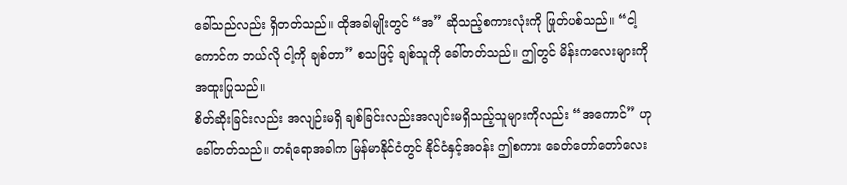ခေါ်သည်လည်း ရှိတတ်သည်။ ထိုအခါမျိုးတွင် “အ” ဆိုသည့်စကားလုံးကို ဖြုတ်ပစ်သည်။ “ငါ့ကောင်က ဘယ်လို ငါ့ကို ချစ်တာ” စသဖြင့် ချစ်သူကို ခေါ်တတ်သည်။ ဤတွင် မိန်းကလေးများကို အထူးပြုသည်။
စိတ်ဆိုးခြင်းလည်း အလျဉ်းမရှိ ချစ်ခြင်းလည်းအလျင်းမရှိသည့်သူများကိုလည်း “အကောင်” ဟုခေါ်တတ်သည်။ တရံရောအခါက မြန်မာနိုင်ငံတွင် နိုင်ငံနှင့်အဝန်း ဤစကား ခေတ်တော်တော်လေး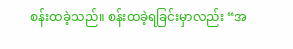စန်းထခဲ့သည်။ စန်းထခဲ့ရခြင်းမှာလည်း “အ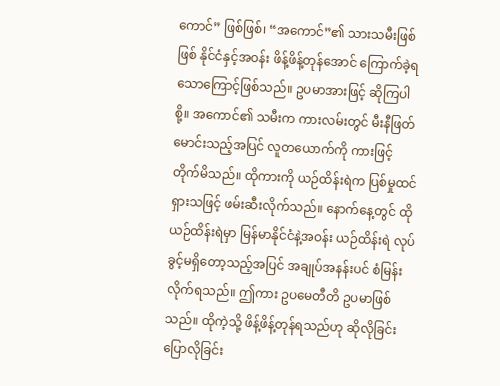ကောင်” ဖြစ်ဖြစ်၊ “အကောင်”၏ သားသမီးဖြစ်ဖြစ် နိုင်ငံနှင့်အဝန်း ဖိန့်ဖိန့်တုန်အောင် ကြောက်ခဲ့ရသောကြောင့်ဖြစ်သည်။ ဥပမာအားဖြင့် ဆိုကြပါစို့။ အကောင်၏ သမီးက ကားလမ်းတွင် မီးနီဖြတ်မောင်းသည့်အပြင် လူတယောက်ကို ကားဖြင့် တိုက်မိသည်။ ထိုကားကို ယဉ်ထိန်းရဲက ပြစ်မှုထင်ရှားသဖြင့် ဖမ်းဆီးလိုက်သည်။ နောက်နေ့တွင် ထိုယဉ်ထိန်းရဲမှာ မြန်မာနိုင်ငံနဲ့အဝန်း ယဉ်ထိန်းရဲ လုပ်ခွင့်မရှိတော့သည့်အပြင် အချုပ်အနန်းပင် စံမြန်းလိုက်ရသည်။ ဤကား ဥပမေတီတိ ဥပမာဖြစ်သည်။ ထိုကဲ့သို့ ဖိန့်ဖိန့်တုန်ရသည်ဟု ဆိုလိုခြင်း ပြောလိုခြင်း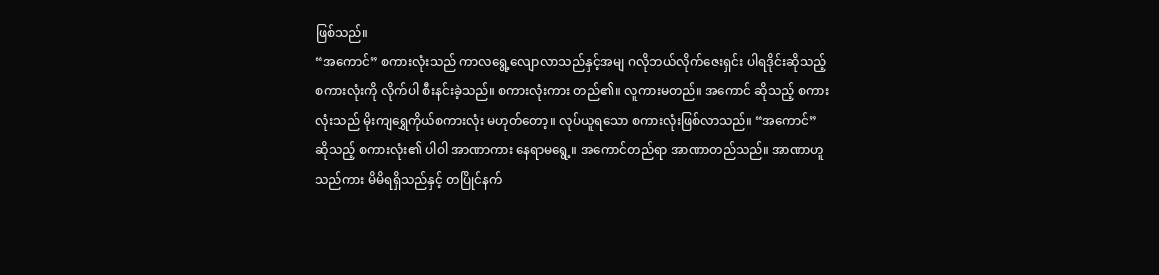ဖြစ်သည်။
“အကောင်” စကားလုံးသည် ကာလရွေ့လျောလာသည်နှင့်အမျ ဂလိုဘယ်လိုက်ဇေးရှင်း ပါရဒိုင်းဆိုသည့် စကားလုံးကို လိုက်ပါ စီးနင်းခဲ့သည်။ စကားလုံးကား တည်၏။ လူကားမတည်။ အကောင် ဆိုသည့် စကားလုံးသည် မိုးကျရွှေကိုယ်စကားလုံး မဟုတ်တော့။ လုပ်ယူရသော စကားလုံးဖြစ်လာသည်။ “အကောင်” ဆိုသည့် စကားလုံး၏ ပါဝါ အာဏာကား နေရာမရွေ့။ အကောင်တည်ရာ အာဏာတည်သည်။ အာဏာဟူသည်ကား မိမိရရှိသည်နှင့် တပြိုင်နက်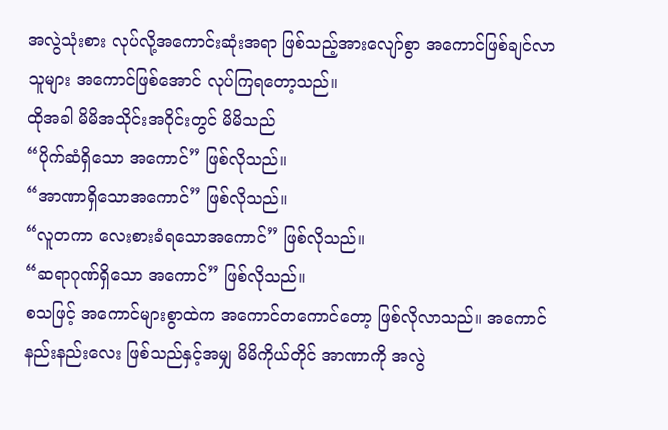အလွဲသုံးစား လုပ်လို့အကောင်းဆုံးအရာ ဖြစ်သည့်အားလျော်စွာ အကောင်ဖြစ်ချင်လာသူများ အကောင်ဖြစ်အောင် လုပ်ကြရတော့သည်။
ထိုအခါ မိမိအသိုင်းအဝိုင်းတွင် မိမိသည်
“ပိုက်ဆံရှိသော အကောင်” ဖြစ်လိုသည်။
“အာဏာရှိသောအကောင်” ဖြစ်လိုသည်။
“လူတကာ လေးစားခံရသောအကောင်” ဖြစ်လိုသည်။
“ဆရာဂုဏ်ရှိသော အကောင်” ဖြစ်လိုသည်။
စသဖြင့် အကောင်များစွာထဲက အကောင်တကောင်တော့ ဖြစ်လိုလာသည်။ အကောင်နည်းနည်းလေး ဖြစ်သည်နှင့်အမျှ မိမိကိုယ်တိုင် အာဏာကို အလွဲ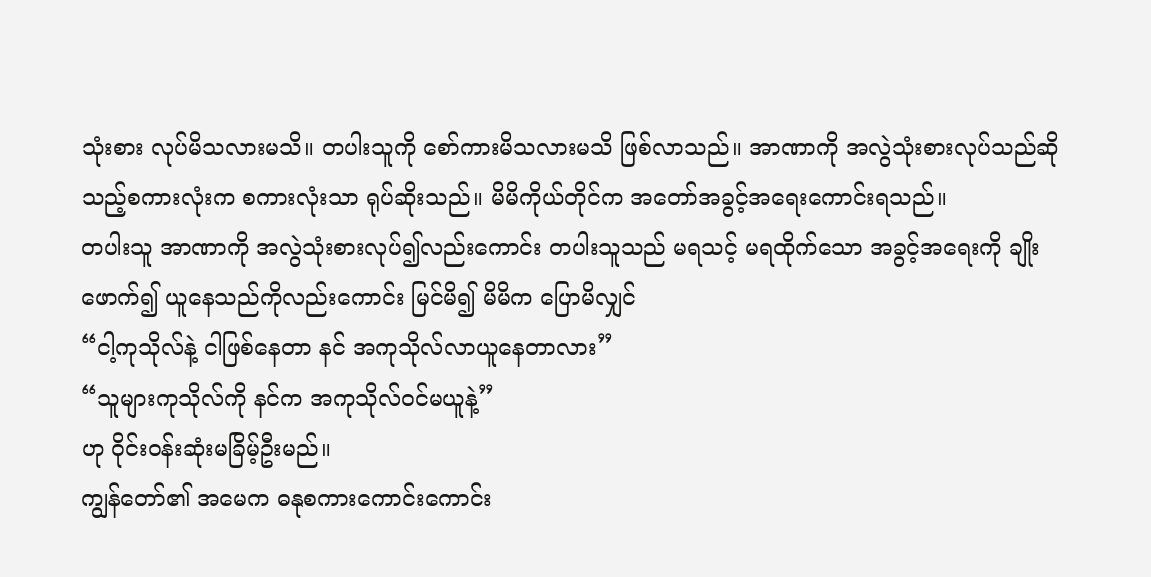သုံးစား လုပ်မိသလားမသိ။ တပါးသူကို စော်ကားမိသလားမသိ ဖြစ်လာသည်။ အာဏာကို အလွဲသုံးစားလုပ်သည်ဆိုသည့်စကားလုံးက စကားလုံးသာ ရုပ်ဆိုးသည်။ မိမိကိုယ်တိုင်က အတော်အခွင့်အရေးကောင်းရသည်။
တပါးသူ အာဏာကို အလွဲသုံးစားလုပ်၍လည်းကောင်း တပါးသူသည် မရသင့် မရထိုက်သော အခွင့်အရေးကို ချိုးဖောက်၍ ယူနေသည်ကိုလည်းကောင်း မြင်မိ၍ မိမိက ပြောမိလျှင်
“ငါ့ကုသိုလ်နဲ့ ငါဖြစ်နေတာ နင် အကုသိုလ်လာယူနေတာလား”
“သူများကုသိုလ်ကို နင်က အကုသိုလ်ဝင်မယူနဲ့”
ဟု ဝိုင်းဝန်းဆုံးမခြိမ့်ဦးမည်။
ကျွန်တော်၏ အမေက ဓနုစကားကောင်းကောင်း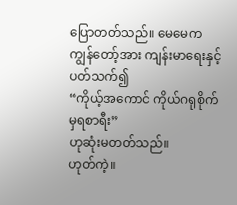ပြောတတ်သည်။ မေမေက ကျွန်တော့်အား ကျန်းမာရေးနှင့် ပတ်သက်၍
“ကိုယ့်အကောင် ကိုယ်ဂရုစိုက်မှရစာရီး”
ဟုဆုံးမတတ်သည်။
ဟုတ်ကဲ့။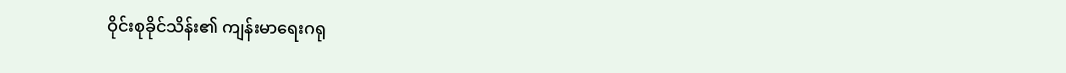ဝိုင်းစုခိုင်သိန်း၏ ကျန်းမာရေးဂရု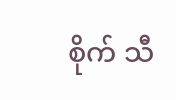စိုက် သီ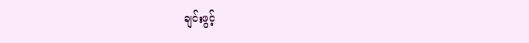ချင်းဖွင့်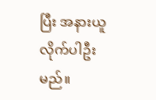ပြီး အနားယူလိုက်ပါဦးမည်။